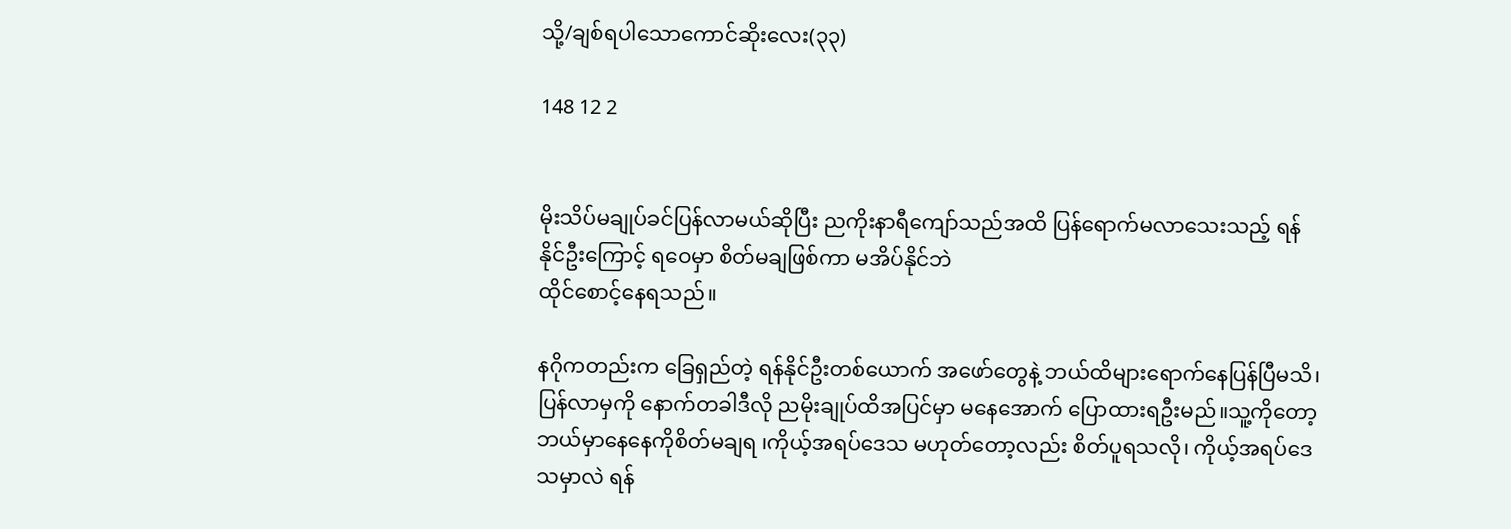သို့/ချစ်ရပါသောကောင်ဆိုးလေး(၃၃)

148 12 2


မိုးသိပ်မချုပ်ခင်ပြန်လာမယ်ဆိုပြီး ညကိုးနာရီကျော်သည်အထိ ပြန်ရောက်မလာသေးသည့် ရန်နိုင်ဦးကြောင့် ရဝေမှာ စိတ်မချဖြစ်ကာ မအိပ်နိုင်ဘဲ
ထိုင်စောင့်နေရသည်။

နဂိုကတည်းက ခြေရှည်တဲ့ ရန်နိုင်ဦးတစ်ယောက် အဖော်တွေနဲ့ ဘယ်ထိများရောက်နေပြန်ပြီမသိ၊ပြန်လာမှကို နောက်တခါဒီလို ညမိုးချုပ်ထိအပြင်မှာ မနေအောက် ပြောထားရဦးမည်။သူ့ကိုတော့ ဘယ်မှာနေနေကိုစိတ်မချရ ၊ကိုယ့်အရပ်ဒေသ မဟုတ်တော့လည်း စိတ်ပူရသလို၊ ကိုယ့်အရပ်ဒေသမှာလဲ ရန်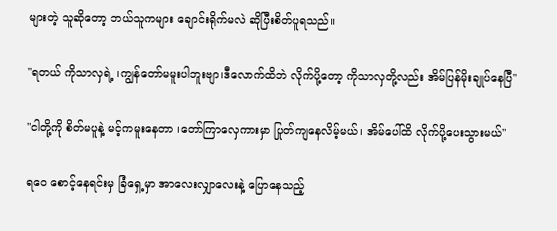များတဲ့ သူဆိုတော့ ဘယ်သူကများ ချောင်းရိုက်မလဲ ဆိုပြီးစိတ်ပူရ‌သည်။

"ရတယ် ကိုသာလှရဲ့ ၊ကျွန်တော်မမူးပါဘူးဗျာ၊ဒီလောက်ထိဘဲ လိုက်ပို့တော့ ကိုသာလှတို့လည်း အိမ်ပြန်မိုးချုပ်နေပြီ"

"ငါတို့ကို စိတ်မပူနဲ့ မင့်ကမူးနေတာ ၊တော်ကြာလှေကားမှာ ပြုတ်ကျနေလိမ့်မယ်၊ အိမ်ပေါ်ထိ လိုက်ပို့ပေးသွားမယ်"

ရဝေ စောင့်နေရင်းမှ ခြံရှေ့မှာ အာလေးလျှာလေးနဲ့ ပြောနေသည့်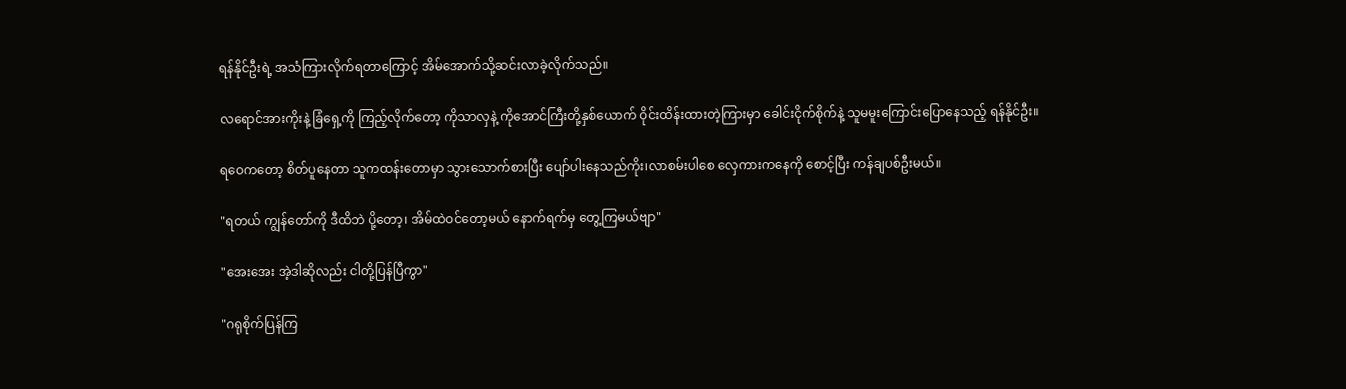ရန်နိုင်ဦးရဲ့ အသံကြားလိုက်ရတာကြောင့် အိမ်အောက်သို့ဆင်းလာခဲ့လိုက်သည်။

လရောင်အားကိုးနဲ့ ‌ခြံရှေ့ကို ကြည့်လိုက်တော့ ကိုသာလှနဲ့ ကိုအောင်ကြီးတို့နှစ်ယောက် ဝိုင်းထိန်းထားတဲ့ကြားမှာ ခေါင်းငိုက်စိုက်နဲ့ သူမမူးကြောင်းပြောနေသည့် ရန်နိုင်ဦး။

ရဝေကတော့ စိတ်ပူနေတာ သူကထန်းတောမှာ သွားသောက်စားပြီး ပျော်ပါးနေသည်ကိုး၊လာစမ်းပါစေ လှေကားကနေကို စောင့်ပြီး ကန်ချပစ်ဦးမယ်။

"ရတယ် ကျွန်တော်ကို ဒီထိဘဲ ပို့တော့၊ အိမ်ထဲဝင်တော့မယ် နောက်ရက်မှ တွေ့ကြမယ်ဗျာ"

"အေးအေး အဲ့ဒါဆိုလည်း ငါတို့ပြန်ပြီကွာ"

"ဂရုစိုက်ပြန်ကြ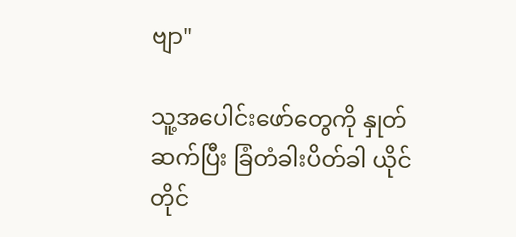ဗျာ"

သူ့အပေါင်းဖော်တွေကို နှုတ်ဆက်ပြီး ခြံတံခါးပိတ်ခါ ယိုင်တိုင်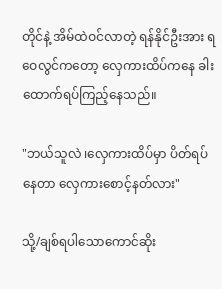တိုင်နဲ့ အိမ်ထဲဝင်လာတဲ့ ရန်နိုင်ဦးအား ရဝေလွင်ကတော့ လှေကားထိပ်ကနေ ခါးထောက်ရပ်ကြည့်နေသည်။

"ဘယ်သူလဲ ၊လှေကားထိပ်မှာ ပိတ်ရပ်နေတာ လှေကားစောင့်နတ်လား"

သို့/ချစ်ရပါသောကောင်ဆိုး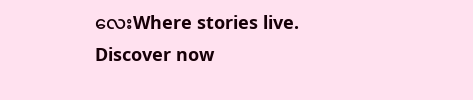လေးWhere stories live. Discover now